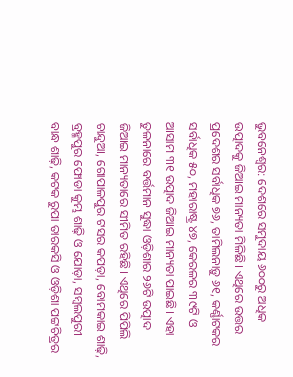ଭୁବନେଶ୍ବର: ଦେଶରେ ସମୁଦାୟ ୬୦୦ରୁ ଅଧିକ ଉତ୍ପାଦକୁ ଜିଆଇ ମାନ୍ୟତା ମିଳିଛି। ଏଥିରେ ଉତ୍ତର ପ୍ରଦେଶର ସର୍ବାଧିକ ୭୬, ତାମିଲନାଡ଼ୁ ୬୧, କର୍ଣ୍ଣାଟକର ସର୍ବାଧିକ ୫୦, ମହାରାଷ୍ଟ୍ର ୪୭, କେରଳର ୩୯ଟି ଓ  ଆସାମ ୩୧ ଉତ୍ପାଦ ଜିଆଇ ମାନ୍ୟତା ପାଇଛି। ଏହା ତୁଳନାରେ ବର୍ତ୍ତମାନ ସୁଦ୍ଧା ଓଡ଼ିଶାର ୨୬ଟି ଉତ୍ପାଦ ଜିଆଇ ମାନ୍ୟତାରେ ସୀମିତ ରହିଛି। ଏଥିରେ ପିପିଲି ଚାନ୍ଦୁଆ, ଗୋପାଳପୁର ଟସର କପଡ଼ା, ବୋମକାଇ ଶାଢ଼ି, ବ୍ରହ୍ମପୁର ଫୋଡା କୁମ୍ଭ ଶାଢ଼ି ଓ ଯୋଡ଼ା, ସମ୍ବଲପୁରୀ ବାନ୍ଧ ଶାଢ଼ି, କଟକ ରୁପା ତାରକସି ଓ ଓଡ଼ିଶା ପଟ୍ଟଚିତ୍ରର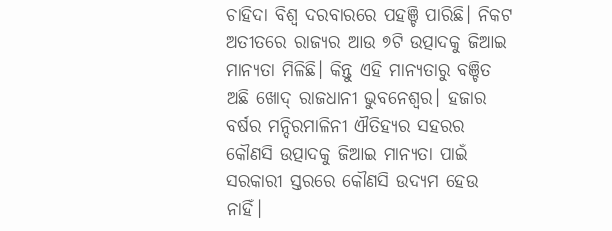ଚାହିଦା ବିଶ୍ବ ଦରବାରରେ ପହଞ୍ଚି ପାରିଛି। ନିକଟ ଅତୀତରେ ରାଜ୍ୟର ଆଉ ୭ଟି ଉତ୍ପାଦକୁ ଜିଆଇ ମାନ୍ୟତା ମିଳିଛି। କିନ୍ତୁ ଏହି ମାନ୍ୟତାରୁ ବଞ୍ଚିତ ଅଛି ଖୋଦ୍‌ ରାଜଧାନୀ ଭୁବନେଶ୍ବର। ହଜାର ବର୍ଷର ମନ୍ଦିରମାଳିନୀ ଐତିହ୍ୟର ସହରର କୌଣସି ଉତ୍ପାଦକୁ ଜିଆଇ ମାନ୍ୟତା ପାଇଁ ସରକାରୀ ସ୍ତରରେ କୌଣସି ଉଦ୍ୟମ ହେଉ ନାହିଁ।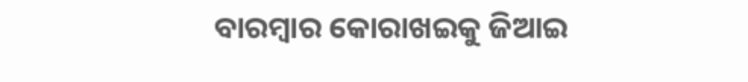ବାରମ୍ବାର କୋରାଖଇକୁ ଜିଆଇ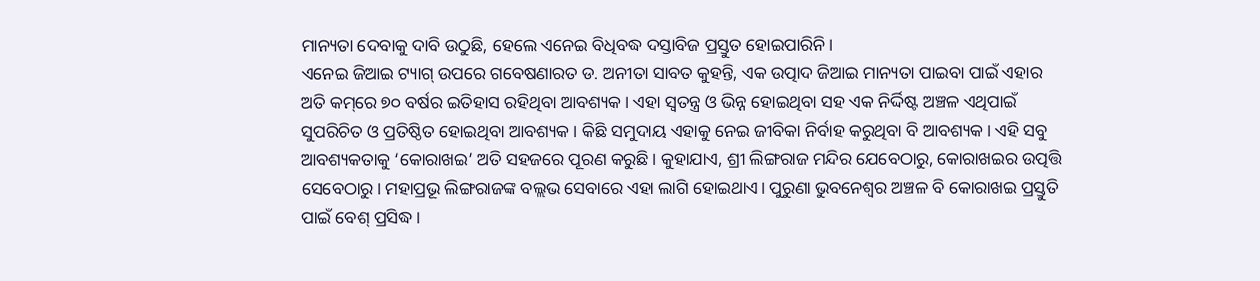ମାନ୍ୟତା ଦେବାକୁ ଦାବି ଉଠୁଛି, ହେ‌ଲେ ଏନେଇ ବିଧିବଦ୍ଧ ଦସ୍ତାବିଜ ପ୍ରସ୍ତୁତ ହୋଇପାରିନି।
ଏନେଇ ଜିଆଇ ଟ୍ୟାଗ୍‌ ଉପରେ ଗବେଷଣାରତ ଡ. ଅନୀତା ସାବତ କୁହନ୍ତି, ଏକ ଉତ୍ପାଦ ଜିଆଇ ମାନ୍ୟତା ପାଇବା ପାଇଁ ଏହାର ଅତି କମ୍‌ରେ ୭୦ ବର୍ଷର ଇତିହାସ ରହିଥିବା ଆବଶ୍ୟକ। ଏହା ସ୍ବତନ୍ତ୍ର ଓ ଭିନ୍ନ ହୋଇଥିବା ସହ ଏକ ନିର୍ଦ୍ଦିଷ୍ଟ ଅଞ୍ଚଳ ଏଥିପାଇଁ ସୁପରିଚିତ ଓ ପ୍ରତିଷ୍ଠିତ ହୋଇଥିବା ଆବଶ୍ୟକ। କିଛି ସମୁଦାୟ ଏହାକୁ ନେଇ ଜୀବିକା ନିର୍ବାହ କରୁଥିବା ବି ଆବଶ୍ୟକ। ଏହି ସବୁ ଆବଶ୍ୟକତାକୁ ‘କୋରାଖଇ’ ଅତି ସହଜରେ ପୂରଣ କରୁଛି। କୁହାଯାଏ, ଶ୍ରୀ ଲିଙ୍ଗରାଜ ମନ୍ଦିର ଯେବେଠାରୁ, କୋରାଖଇର ଉତ୍ପତ୍ତି ସେବେଠାରୁ। ମହାପ୍ରଭୂ ଲିଙ୍ଗରାଜଙ୍କ ବଲ୍ଲଭ ସେବାରେ ଏହା ଲାଗି ହୋଇଥାଏ। ପୁରୁଣା ଭୁବନେଶ୍ବର ଅଞ୍ଚଳ ବି କୋରାଖଇ ପ୍ରସ୍ତୁତି ପାଇଁ ବେଶ୍‌ ପ୍ରସିଦ୍ଧ।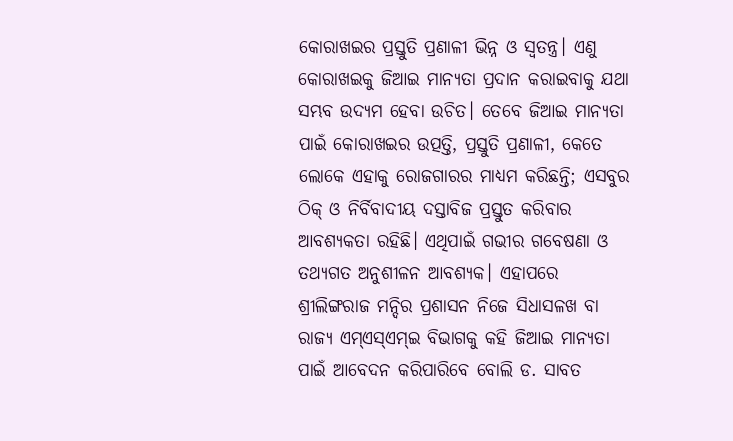କୋରାଖଇର ପ୍ରସ୍ତୁତି ପ୍ରଣାଳୀ ଭିନ୍ନ ଓ ସ୍ବତନ୍ତ୍ର। ଏଣୁ କୋରାଖଇକୁ ଜିଆଇ ମାନ୍ୟତା ପ୍ରଦାନ କରାଇବାକୁ ଯଥା ସମ୍ଭବ ଉଦ୍ୟମ ହେବା ଉଚିତ। ତେବେ ଜିଆଇ ମାନ୍ୟତା ପାଇଁ କୋରାଖଇର ଉତ୍ପତ୍ତି, ପ୍ରସ୍ତୁତି ପ୍ରଣାଳୀ, କେତେ ଲୋକେ ଏହାକୁ ରୋଜଗାରର ମାଧ୍ୟମ କରିଛନ୍ତି; ଏସବୁର ଠିକ୍‌ ଓ ନିର୍ବିବାଦୀୟ ଦସ୍ତାବିଜ ପ୍ରସ୍ତୁତ କରିବାର ଆବଶ୍ୟକତା ରହିଛି। ଏଥିପାଇଁ ଗଭୀର ଗବେଷଣା ଓ ତଥ୍ୟଗତ ଅନୁଶୀଳନ ଆବଶ୍ୟକ। ଏହାପରେ ଶ୍ରୀଲିଙ୍ଗରାଜ ମନ୍ଦିର ପ୍ରଶାସନ ନିଜେ ସିଧାସଳଖ ବା ରାଜ୍ୟ ଏମ୍‌ଏସ୍‌ଏମ୍‌ଇ ବିଭାଗକୁ କହି ଜିଆଇ ମାନ୍ୟତା ପାଇଁ ଆବେଦନ କରିପାରିବେ ବୋଲି ଡ. ସାବତ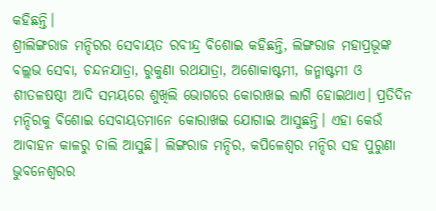କହିଛନ୍ତି।
ଶ୍ରୀଲିଙ୍ଗରାଜ ମନ୍ଦିରର ସେବାୟତ ରବୀନ୍ଦ୍ର ବିଶୋଇ କହିଛନ୍ତି, ଲିଙ୍ଗରାଜ ମହାପ୍ରଭୂଙ୍କ ବଲ୍ଲଭ ସେବା, ଚନ୍ଦନଯାତ୍ରା, ରୁକୁଣା ରଥଯାତ୍ରା, ଅଶୋକାଷ୍ଟମୀ, ଜନ୍ମାଷ୍ଟମୀ ଓ ଶୀତଳଷଷ୍ଠୀ ଆଦି ସମୟରେ ଶୁଖିଲି ଭୋଗରେ କୋରାଖଇ ଲାଗି ହୋଇଥାଏ। ପ୍ରତିଦିନ ମନ୍ଦିରକୁ ବିଶୋଇ ସେବାୟତମାନେ କୋରାଖଇ ଯୋଗାଇ ଆସୁଛନ୍ତି। ଏହା କେଉଁ ଆବାହନ କାଳରୁ ଚାଲି ଆସୁଛି। ଲିଙ୍ଗରାଜ ମନ୍ଦିର, କପିଳେଶ୍ବର ମନ୍ଦିର ସହ ପୁରୁଣା ଭୁବନେଶ୍ବରର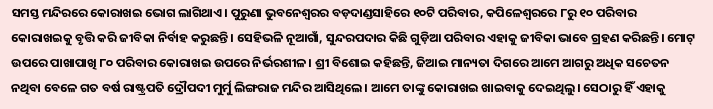ସମସ୍ତ ମନ୍ଦିରରେ କୋରାଖଇ ଭୋଗ ଲାଗିଥାଏ। ପୁରୁଣା ଭୁବନେଶ୍ବରର ବଡ଼ଦାଣ୍ଡସାହିରେ ୧୦ଟି ପରିବାର, କପିଳେଶ୍ବରରେ ୮ରୁ ୧୦ ପରିବାର କୋରାଖଇକୁ ବୃତ୍ତି କରି ଜୀବିକା ନିର୍ବାହ କରୁଛନ୍ତି। ସେହିଭଳି ନୂଆଗାଁ, ସୁନ୍ଦରପଦାର କିଛି ଗୁଡ଼ିଆ ପରିବାର ଏହାକୁ ଜୀବିକା ଭାବେ ଗ୍ରହଣ କରିଛନ୍ତି। ମୋଟ୍‌ ଉପରେ ପାଖାପାଖି ୮୦ ପରିବାର କୋରାଖଇ ଉପରେ ନିର୍ଭରଶୀଳ। ଶ୍ରୀ ବିଶୋ‌ଇ କହିଛନ୍ତି, ଜିଆଇ ମାନ୍ୟତା ଦିଗରେ ଆମେ ଆଗରୁ ଅଧିକ ସଚେତନ ନଥିବା ବେଳେ ଗତ ବର୍ଷ ରାଷ୍ଟ୍ରପତି ଦ୍ରୌପଦୀ ମୁର୍ମୁ ଲିଙ୍ଗରାଜ ମନ୍ଦିର ଆସିଥିଲେ। ଆମେ ତାଙ୍କୁ କୋରାଖଇ ଖାଇବାକୁ ଦେଇଥିଲୁ। ସେଠାରୁ ହିଁ ଏହାକୁ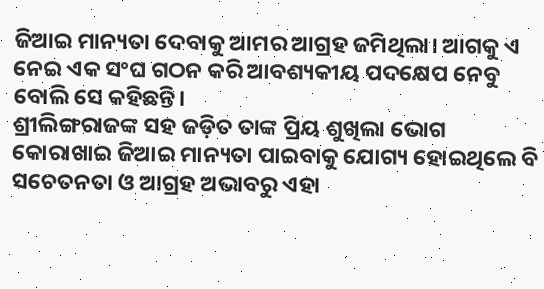ଜିଆଇ ମାନ୍ୟତା ଦେବାକୁ ଆମର ଆଗ୍ରହ ଜମିଥିଲା। ଆଗକୁ ଏ ନେଇ ଏକ ସଂଘ ଗଠନ କରି ଆବଶ୍ୟକୀୟ ପଦକ୍ଷେପ ନେବୁ ବୋଲି ସେ କହିଛନ୍ତି।
ଶ୍ରୀଲିଙ୍ଗରାଜଙ୍କ ସହ ଜଡ଼ିତ ତାଙ୍କ ପ୍ରିୟ ଶୁଖିଲା ଭୋଗ କୋରାଖାଇ ଜିଆଇ ମାନ୍ୟତା ପାଇବାକୁ ଯୋଗ୍ୟ ହୋଇଥିଲେ ବି ସଚେତନତା ଓ ଆଗ୍ରହ ଅଭାବରୁ ଏହା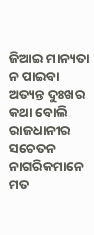ଜିଆଇ ମାନ୍ୟତା ନ ପାଇବା ଅତ୍ୟନ୍ତ ଦୁଃଖର କଥା ବୋଲି ରାଜଧାନୀର ସଚେତନ ନାଗରିକମାନେ ମତ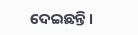ଦେଇଛନ୍ତି।